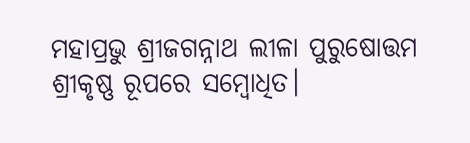ମହାପ୍ରଭୁ ଶ୍ରୀଜଗନ୍ନାଥ ଲୀଳା ପୁରୁଷୋତ୍ତମ ଶ୍ରୀକୃଷ୍ଣ ରୂପରେ ସମ୍ବୋଧିତ।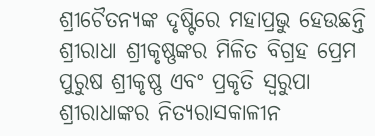ଶ୍ରୀଚୈତନ୍ୟଙ୍କ ଦୃଷ୍ଟିରେ ମହାପ୍ରଭୁ ହେଉଛନ୍ତି ଶ୍ରୀରାଧା ଶ୍ରୀକୃଷ୍ଣଙ୍କର ମିଳିତ ବିଗ୍ରହ ପ୍ରେମ ପୁରୁଷ ଶ୍ରୀକୃଷ୍ଣ ଏବଂ ପ୍ରକୃତି ସ୍ୱରୁପା ଶ୍ରୀରାଧାଙ୍କର ନିତ୍ୟରାସକାଳୀନ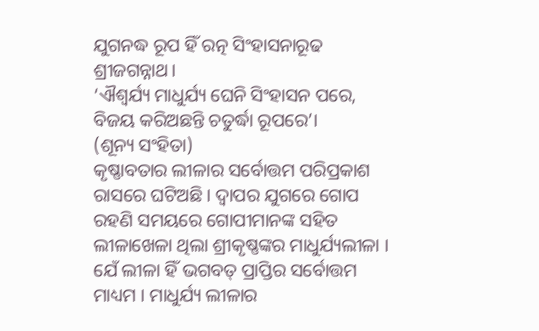ଯୁଗନଦ୍ଧ ରୂପ ହିଁ ରତ୍ନ ସିଂହାସନାରୂଢ ଶ୍ରୀଜଗନ୍ନାଥ।
‘ଐଶ୍ୱର୍ଯ୍ୟ ମାଧୁର୍ଯ୍ୟ ଘେନି ସିଂହାସନ ପରେ,
ବିଜୟ କରିଅଛନ୍ତି ଚତୁର୍ଦ୍ଧା ରୂପରେ’।
(ଶୂନ୍ୟ ସଂହିତା)
କୃଷ୍ଣାବତାର ଲୀଳାର ସର୍ବୋତ୍ତମ ପରିପ୍ରକାଶ ରାସରେ ଘଟିଅଛି । ଦ୍ୱାପର ଯୁଗରେ ଗୋପ ରହଣି ସମୟରେ ଗୋପୀମାନଙ୍କ ସହିତ ଲୀଳାଖେଳା ଥିଲା ଶ୍ରୀକୃଷ୍ଣଙ୍କର ମାଧୁର୍ଯ୍ୟଲୀଳା । ଯେଁ ଲୀଳା ହିଁ ଭଗବତ୍ ପ୍ରାପ୍ତିର ସର୍ବୋତ୍ତମ ମାଧ୍ୟମ । ମାଧୁର୍ଯ୍ୟ ଲୀଳାର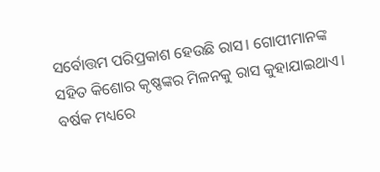ସର୍ବୋତ୍ତମ ପରିପ୍ରକାଶ ହେଉଛି ରାସ। ଗୋପୀମାନଙ୍କ ସହିତ କିଶୋର କୃଷ୍ଣଙ୍କର ମିଳନକୁ ରାସ କୁହାଯାଇଥାଏ।
ବର୍ଷକ ମଧ୍ୟରେ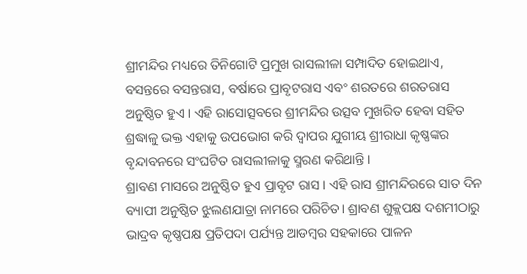ଶ୍ରୀମନ୍ଦିର ମଧ୍ୟରେ ତିନିଗୋଟି ପ୍ରମୁଖ ରାସଲୀଳା ସମ୍ପାଦିତ ହୋଇଥାଏ, ବସନ୍ତରେ ବସନ୍ତରାସ, ବର୍ଷାରେ ପ୍ରାବୃଟରାସ ଏବଂ ଶରତରେ ଶରତରାସ ଅନୁଷ୍ଠିତ ହୁଏ। ଏହି ରାସୋତ୍ସବରେ ଶ୍ରୀମନ୍ଦିର ଉତ୍ସବ ମୁଖରିତ ହେବା ସହିତ ଶ୍ରଦ୍ଧାଳୁ ଭକ୍ତ ଏହାକୁ ଉପଭୋଗ କରି ଦ୍ୱାପର ଯୁଗୀୟ ଶ୍ରୀରାଧା କୃଷ୍ଣଙ୍କର ବୃନ୍ଦାବନରେ ସଂଘଟିତ ରାସଲୀଳାକୁ ସ୍ମରଣ କରିଥାନ୍ତି।
ଶ୍ରାବଣ ମାସରେ ଅନୁଷ୍ଠିତ ହୁଏ ପ୍ରାବୃଟ ରାସ। ଏହି ରାସ ଶ୍ରୀମନ୍ଦିରରେ ସାତ ଦିନ ବ୍ୟାପୀ ଅନୁଷ୍ଠିତ ଝୁଲଣଯାତ୍ରା ନାମରେ ପରିଚିତ। ଶ୍ରାବଣ ଶୁକ୍ଲପକ୍ଷ ଦଶମୀଠାରୁ ଭାଦ୍ରବ କୃଷ୍ଣପକ୍ଷ ପ୍ରତିପଦା ପର୍ଯ୍ୟନ୍ତ ଆଡମ୍ବର ସହକାରେ ପାଳନ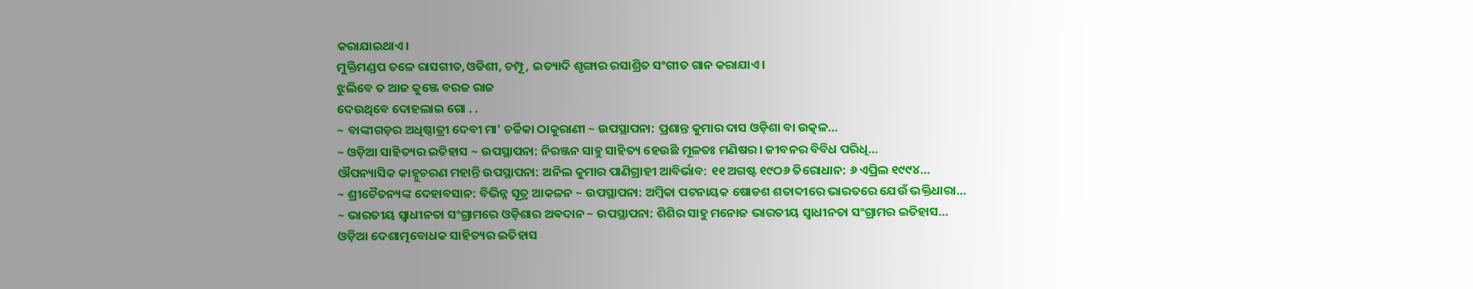କରାଯାଇଥାଏ।
ମୁକ୍ତିମଣ୍ଡପ ତଳେ ରାସଗୀତ,ଓଡିଶୀ, ଚମ୍ପୂ, ଇତ୍ୟାଦି ଶୃଙ୍ଗାର ରସାଶ୍ରିତ ସଂଗୀତ ଗାନ କରାଯାଏ।
ଝୁଲିବେ ତ ଆଜ କୁଞ୍ଜେ ବରଜ ରାଜ
ଦେଉଥିବେ ଦୋହଲାଇ ଗୋ . .
~ ବାଙ୍କୀଗଡ଼ର ଅଧିଷ୍ଠାତ୍ରୀ ଦେବୀ ମା' ଚର୍ଚ୍ଚିକା ଠାକୁରାଣୀ ~ ଉପସ୍ଥାପନା: ପ୍ରଶାନ୍ତ କୁମାର ଦାସ ଓଡ଼ିଶା ବା ଉତ୍କଳ…
~ ଓଡ଼ିଆ ସାହିତ୍ୟର ଇତିହାସ ~ ଉପସ୍ଥାପନା: ନିରଞ୍ଜନ ସାହୁ ସାହିତ୍ୟ ହେଉଛି ମୂଳତଃ ମଣିଷର। ଜୀବନର ବିବିଧ ପରିଧି…
ଔପନ୍ୟାସିକ କାହ୍ନୁଚରଣ ମହାନ୍ତି ଉପସ୍ଥାପନା: ଅନିଲ କୁମାର ପାଣିଗ୍ରାହୀ ଆବିର୍ଭାବ: ୧୧ ଅଗଷ୍ଟ ୧୯ଠ୬ ତିରୋଧାନ: ୬ ଏପ୍ରିଲ ୧୯୯୪…
~ ଶ୍ରୀଚୈତନ୍ୟଙ୍କ ଦେହାବସାନ: ବିଭିନ୍ନ ସୂତ୍ର ଆକଳନ ~ ଉପସ୍ଥାପନା: ଅମ୍ବିକା ପଟନାୟକ ଷୋଡଶ ଶତାବ୍ଦୀରେ ଭାରତରେ ଯେଉଁ ଭକ୍ତିଧାରା…
~ ଭାରତୀୟ ସ୍ୱାଧୀନତା ସଂଗ୍ରାମରେ ଓଡ଼ିଶାର ଅଵଦାନ ~ ଉପସ୍ଥାପନା: ଶିଶିର ସାହୁ ମନୋଜ ଭାରତୀୟ ସ୍ଵାଧୀନତା ସଂଗ୍ରାମର ଇତିହାସ…
ଓଡ଼ିଆ ଦେଶାତ୍ମବୋଧକ ସାହିତ୍ୟର ଇତିହାସ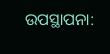ଉପସ୍ଥାପନା: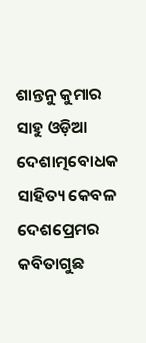ଶାନ୍ତନୁ କୁମାର ସାହୁ ଓଡ଼ିଆ ଦେଶାତ୍ମବୋଧକ ସାହିତ୍ୟ କେବଳ ଦେଶପ୍ରେମର କବିତାଗୁଛ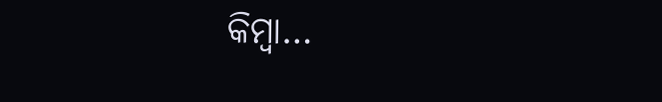କିମ୍ବା…